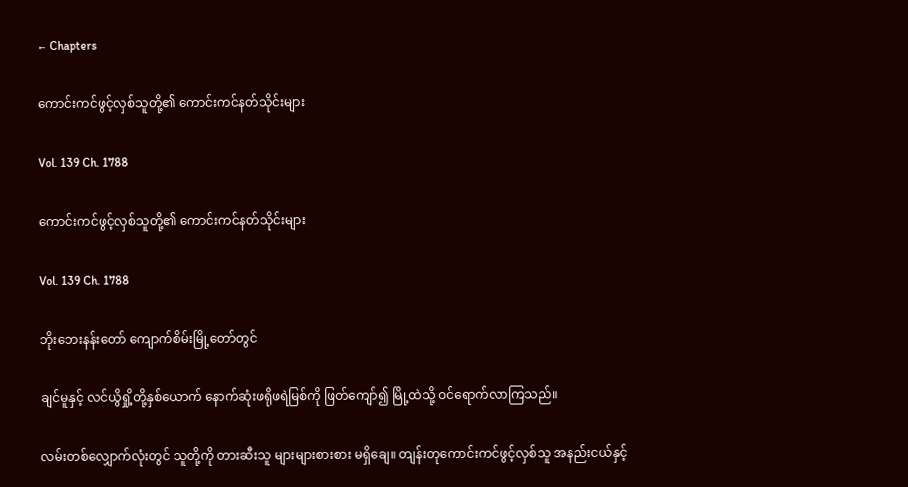← Chapters

ကောင်းကင်ဖွင့်လှစ်သူတို့၏ ကောင်းကင်နတ်သိုင်းများ

Vol. 139 Ch. 1788

ကောင်းကင်ဖွင့်လှစ်သူတို့၏ ကောင်းကင်နတ်သိုင်းများ

Vol. 139 Ch. 1788

ဘိုးဘေးနန်းတော် ကျောက်စိမ်းမြို့တော်တွင်

ချင်မူနှင့် လင်ယွိရှို့တို့နှစ်ယောက် နောက်ဆုံးဖရိုဖရဲမြစ်ကို ဖြတ်ကျော်၍ မြို့ထဲသို့ ဝင်ရောက်လာကြသည်။

လမ်းတစ်လျှောက်လုံးတွင် သူတို့ကို တားဆီးသူ များများစားစား မရှိ‌ချေ။ တျန်းတုကောင်းကင်ဖွင့်လှစ်သူ အနည်းငယ်နှင့်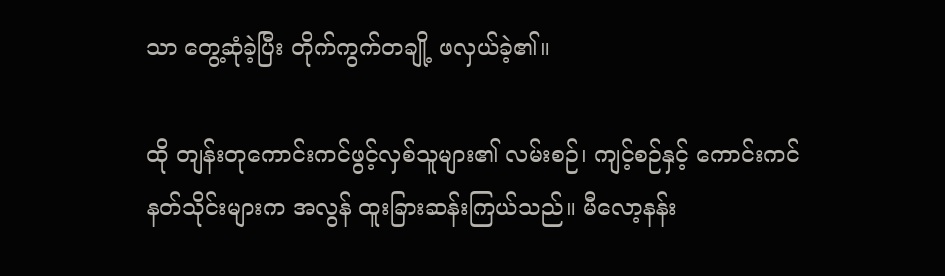သာ တွေ့ဆုံခဲ့ပြီး တိုက်ကွက်တချို့ ဖလှယ်ခဲ့၏။

ထို တျန်းတုကောင်းကင်ဖွင့်လှစ်သူများ၏ လမ်းစဉ်၊ ကျင့်စဉ်နှင့် ကောင်းကင်နတ်သိုင်းများက အလွန် ထူးခြားဆန်းကြယ်သည်။ မီလော့နန်း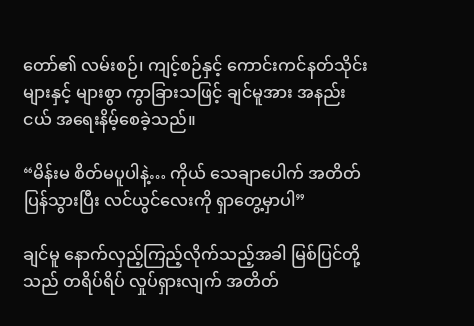တော်၏ လမ်းစဉ်၊ ကျင့်စဉ်နှင့် ကောင်းကင်နတ်သိုင်းများနှင့် များစွာ ကွာခြားသဖြင့် ချင်မူအား အနည်းငယ် အရေးနိမ့်စေခဲ့သည်။

“မိန်းမ စိတ်မပူပါနဲ့… ကိုယ် သေချာပေါက် အတိတ်ပြန်သွားပြီး လင်ယွင်လေးကို ရှာတွေ့မှာပါ”

ချင်မူ နောက်လှည့်ကြည့်လိုက်သည့်အခါ မြစ်ပြင်တို့သည် တရိပ်ရိပ် လှုပ်ရှားလျက် အတိတ်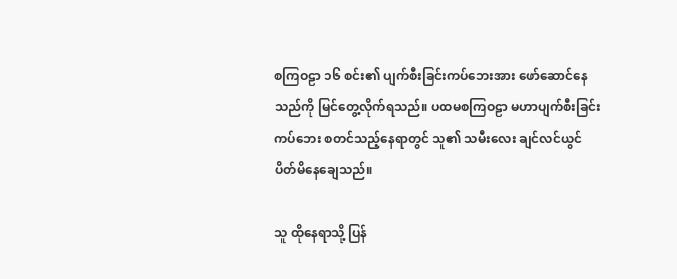စကြဝဠာ ၁၆ စင်း၏ ပျက်စီးခြင်းကပ်ဘေးအား ဖော်ဆောင်နေသည်ကို မြင်တွေ့လိုက်ရသည်။ ပထမစကြဝဠာ မဟာပျက်စီးခြင်းကပ်ဘေး စတင်သည့်နေရာတွင် သူ၏ သမီးလေး ချင်လင်ယွင် ပိတ်မိနေချေသည်။

သူ ထိုနေရာသို့ ပြန်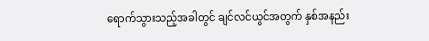ရောက်သွားသည့်အခါတွင် ချင်လင်ယွင်အတွက် နှစ်အနည်း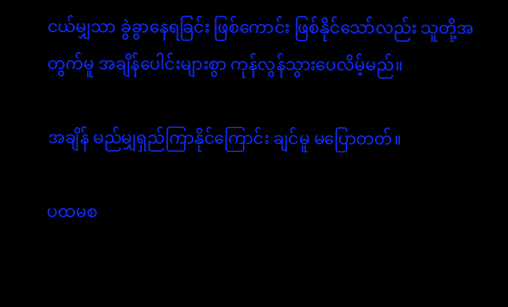ငယ်မျှသာ ခွဲခွာနေရခြင်း ဖြစ်ကောင်း ဖြစ်နိုင်သော်လည်း သူတို့အတွက်မူ အချိန်ပေါင်းများစွာ ကုန်လွန်သွားပေလိမ့်မည်။

အချိန် မည်မျှရှည်ကြာနိုင်ကြောင်း ချင်မူ မပြောတတ်။

ပထမစ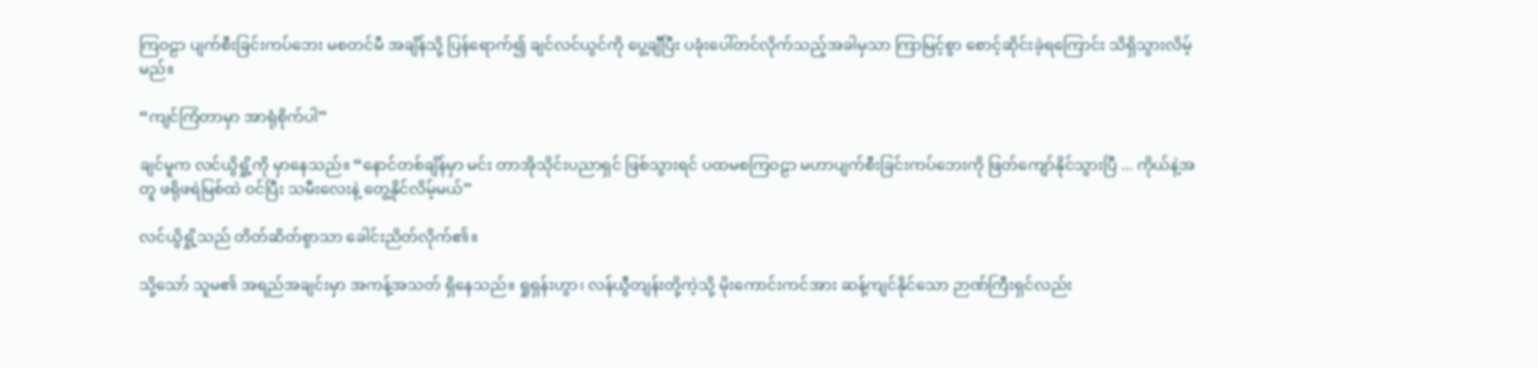ကြဝဠာ ပျက်စီးခြင်းကပ်ဘေး မစတင်မီ အချိန်သို့ ပြန်ရောက်၍ ချင်လင်ယွင်ကို ပွေ့ချီပြီး ပခုံးပေါ်တင်လိုက်သည့်အခါမှသာ ကြာမြင့်စွာ စောင့်ဆိုင်းခဲ့ရကြောင်း သိရှိသွားလိမ့်မည်။

“ကျင်ကြံတာမှာ အာရုံစိုက်ပါ”

ချင်မူက လင်ယွိရှို့ကို မှာနေသည်။ “နောင်တစ်ချိန်မှာ မင်း တာအိုသိုင်းပညာရှင် ဖြစ်သွားရင် ပထမစကြဝဠာ မဟာပျက်စီးခြင်းကပ်ဘေးကို ဖြတ်ကျော်နိုင်သွားပြီ ... ကိုယ်နဲ့အတူ ဖရိုဖရဲမြစ်ထဲ ဝင်ပြီး သမီးလေးနဲ့ တွေ့နိုင်လိမ့်မယ်”

လင်ယွိရှို့သည် တိတ်ဆိတ်စွာသာ ခေါင်းညိတ်လိုက်၏။

သို့သော် သူမ၏ အရည်အချင်းမှာ အကန့်အသတ် ရှိနေသည်။ ရှုရှန်းဟွာ၊ လန်ယွီတျန်းတို့ကဲ့သို့ မိုးကောင်းကင်အား ဆန့်ကျင်နိုင်သော ဉာဏ်ကြီးရှင်လည်း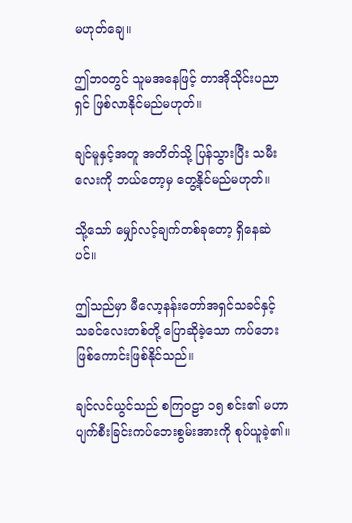မဟုတ်ချေ။

ဤဘဝတွင် သူမအနေဖြင့် တာအိုသိုင်းပညာရှင် ဖြစ်လာနိုင်မည်မဟုတ်။

ချင်မူနှင့်အတူ အတိတ်သို့ ပြန်သွားပြီး သမီးလေးကို ဘယ်တော့မှ တွေ့နိုင်မည်မဟုတ်။

သို့သော် မျှော်လင့်ချက်တစ်ခုတော့ ရှိနေဆဲပင်။

ဤသည်မှာ မီလော့နန်းတော်အရှင်သခင်နှင့် သခင်လေးတစ်တို့ ပြောဆိုခဲ့သော ကပ်ဘေး ဖြစ်ကောင်းဖြစ်နိုင်သည်။

ချင်လင်ယွင်သည် စကြဝဠာ ၁၅ စင်း၏ မဟာပျက်စီးခြင်းကပ်ဘေးစွမ်းအားကို စုပ်ယူခဲ့၏။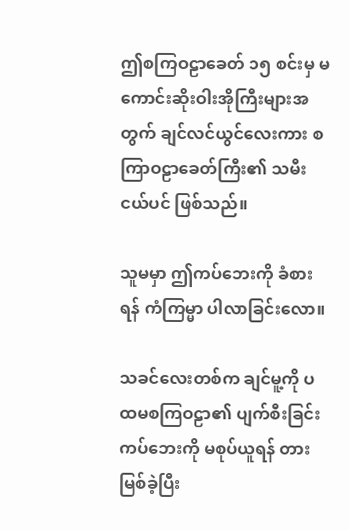ဤစကြဝဠာခေတ် ၁၅ စင်းမှ မကောင်းဆိုးဝါးအိုကြီးများအတွက် ချင်လင်ယွင်လေးကား စကြာဝဠာခေတ်ကြီး၏ သမီးငယ်ပင် ဖြစ်သည်။

သူမမှာ ဤကပ်ဘေးကို ခံစားရန် ကံကြမ္မာ ပါလာခြင်းလော။

သခင်‌လေးတစ်က ချင်မူ့ကို ပထမစကြဝဠာ၏ ပျက်စီးခြင်းကပ်ဘေးကို မစုပ်ယူရန် တားမြစ်ခဲ့ပြီး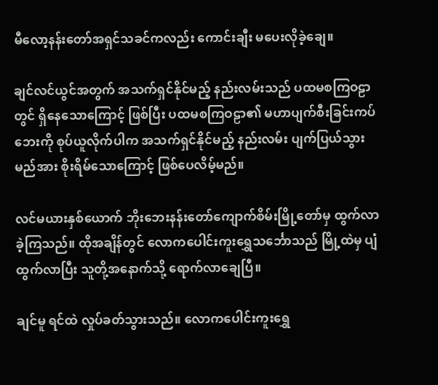မီလော့နန်းတော်အရှင်သခင်ကလည်း ကောင်းချီး မပေးလိုခဲ့ချေ။

ချင်လင်ယွင်အတွက် အသက်ရှင်နိုင်မည့် နည်းလမ်းသည် ပထမစကြဝဠာတွင် ရှိနေသောကြောင့် ဖြစ်ပြီး ပထမစကြဝဠာ၏ မဟာပျက်စီးခြင်းကပ်ဘေးကို စုပ်ယူလိုက်ပါက အသက်ရှင်နိုင်မည့် နည်းလမ်း ပျက်ပြယ်သွားမည်အား စိုးရိမ်သောကြောင့် ဖြစ်ပေလိမ့်မည်။

လင်မယားနှစ်ယောက် ဘိုးဘေးနန်းတော်ကျောက်စိမ်းမြို့တော်မှ ထွက်လာခဲ့ကြသည်။ ထိုအချိန်တွင် လောကပေါင်းကူးရွှေသင်္ဘောသည် မြို့ထဲမှ ပျံထွက်လာပြီး သူတို့အနောက်သို့ ရောက်လာချေပြီ။

ချင်မူ ရင်ထဲ လှုပ်ခတ်သွားသည်။ လောကပေါင်းကူးရွှေ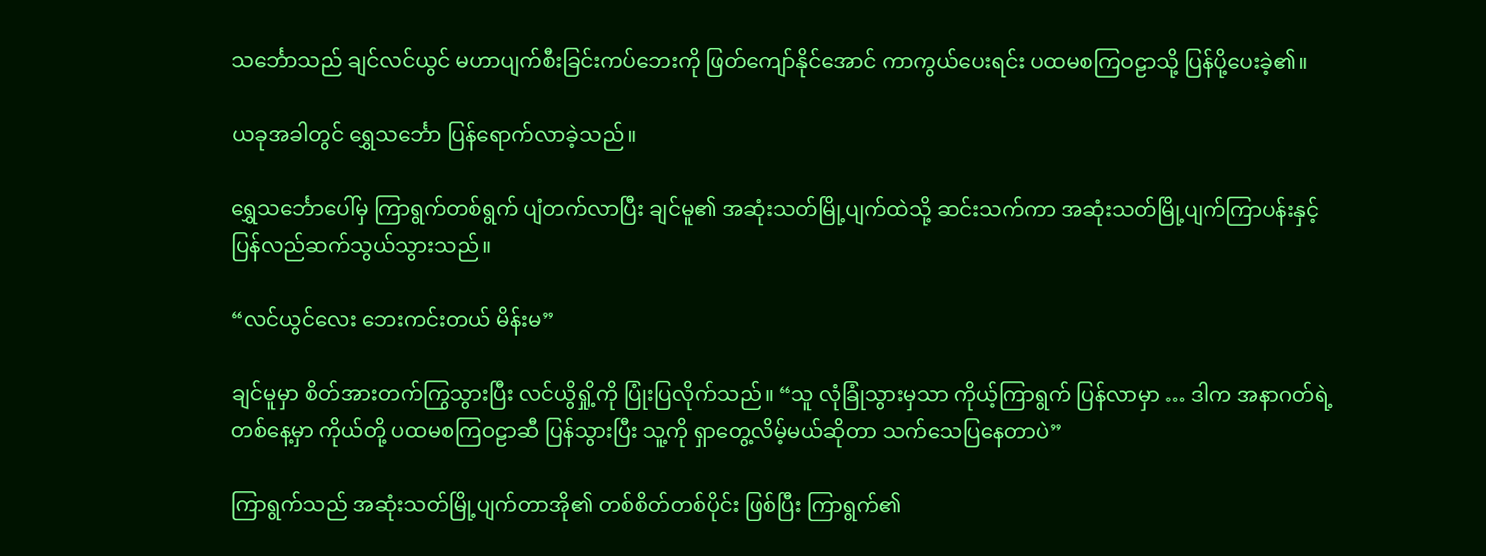သင်္ဘောသည် ချင်လင်ယွင် မဟာပျက်စီးခြင်းကပ်ဘေးကို ဖြတ်ကျော်နိုင်အောင် ကာကွယ်ပေးရင်း ပထမစကြဝဠာသို့ ပြန်ပို့ပေးခဲ့၏။

ယခုအခါတွင် ရွှေသင်္ဘော ပြန်ရောက်လာခဲ့သည်။

ရွှေသင်္ဘောပေါ်မှ ကြာရွက်တစ်ရွက် ပျံတက်လာပြီး ချင်မူ၏ အဆုံးသတ်မြို့ပျက်ထဲသို့ ဆင်းသက်ကာ အဆုံးသတ်မြို့ပျက်ကြာပန်းနှင့် ပြန်လည်ဆက်သွယ်သွားသည်။

“လင်ယွင်လေး ဘေးကင်းတယ် မိန်းမ”

ချင်မူမှာ စိတ်အားတက်ကြွသွားပြီး လင်ယွိရှို့ကို ပြုံးပြလိုက်သည်။ “သူ လုံခြုံသွားမှသာ ကိုယ့်ကြာရွက် ပြန်လာမှာ … ဒါက အနာဂတ်ရဲ့ တစ်နေ့မှာ ကိုယ်တို့ ပထမစကြဝဠာဆီ ပြန်သွားပြီး သူ့ကို ရှာတွေ့လိမ့်မယ်ဆိုတာ သက်သေပြနေတာပဲ”

ကြာရွက်သည် အဆုံးသတ်မြို့ပျက်တာအို၏ တစ်စိတ်တစ်ပိုင်း ဖြစ်ပြီး ကြာရွက်၏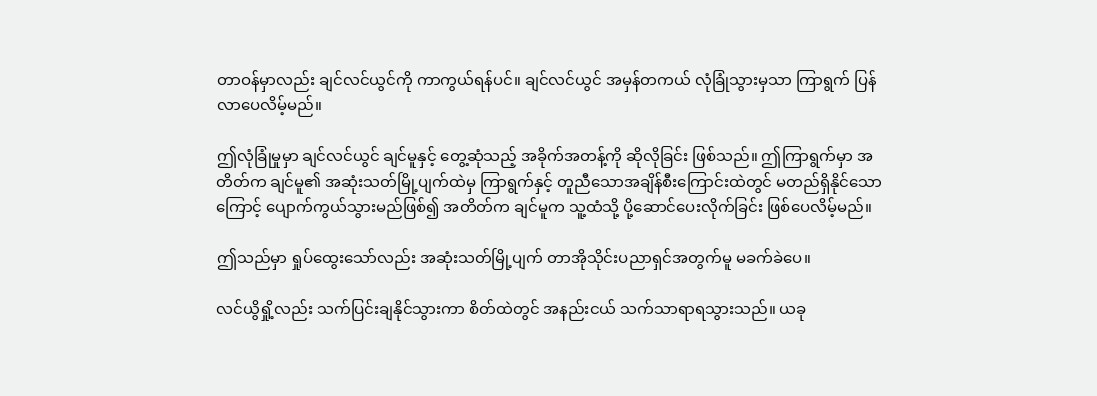တာဝန်မှာလည်း ချင်လင်ယွင်ကို ကာကွယ်ရန်ပင်။ ချင်လင်ယွင် အမှန်တကယ် လုံခြုံသွားမှသာ ကြာရွက် ပြန်လာပေလိမ့်မည်။

ဤလုံခြုံမှုမှာ ချင်လင်ယွင် ချင်မူနှင့် တွေ့ဆုံသည့် အခိုက်အတန့်ကို ဆိုလိုခြင်း ဖြစ်သည်။ ဤကြာရွက်မှာ အတိတ်က ချင်မူ၏ အဆုံးသတ်မြို့ပျက်ထဲမှ ကြာရွက်နှင့် တူညီသောအချိန်စီးကြောင်းထဲတွင် မတည်ရှိနိုင်သောကြောင့် ပျောက်ကွယ်သွားမည်ဖြစ်၍ အတိတ်က ချင်မူက သူ့ထံသို့ ပို့ဆောင်ပေးလိုက်ခြင်း ဖြစ်ပေလိမ့်မည်။

ဤသည်မှာ ရှုပ်ထွေးသော်လည်း အဆုံးသတ်မြို့ပျက် တာအိုသိုင်းပညာရှင်အတွက်မူ မခက်ခဲပေ။

လင်ယွိရှို့လည်း သက်ပြင်းချနိုင်သွားကာ စိတ်ထဲတွင် အနည်းငယ် သက်သာရာရသွားသည်။ ယခု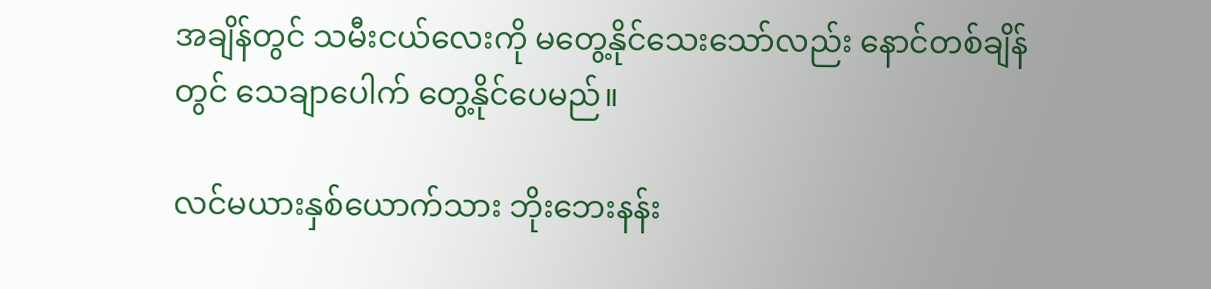အချိန်တွင် သမီးငယ်လေးကို မတွေ့နိုင်သေးသော်လည်း နောင်တစ်ချိန်တွင် သေချာပေါက် တွေ့နိုင်ပေမည်။

လင်မယားနှစ်ယောက်သား ဘိုးဘေးနန်း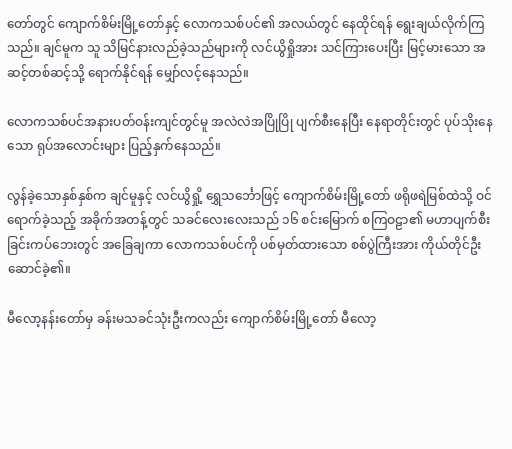တော်တွင် ကျောက်စိမ်းမြို့တော်နှင့် လောကသစ်ပင်၏ အလယ်တွင် နေထိုင်ရန် ရွေးချယ်လိုက်ကြသည်။ ချင်မူက သူ သိမြင်နားလည်ခဲ့သည်များကို လင်ယွိရှိုအား သင်ကြားပေးပြီး မြင့်မားသော အဆင့်တစ်ဆင့်သို့ ရောက်နိုင်ရန် မျှော်လင့်နေသည်။

လောကသစ်ပင်အနားပတ်ဝန်းကျင်တွင်မူ အလဲလဲအပြိုပြို ပျက်စီးနေပြီး နေရာတိုင်းတွင် ပုပ်သိုးနေသော ရုပ်အလောင်းများ ပြည့်နှက်နေသည်။

လွန်ခဲ့သောနှစ်နှစ်က ချင်မူနှင့် လင်ယွိရှို့ ရွှေသင်္ဘောဖြင့် ကျောက်စိမ်းမြို့တော် ဖရိုဖရဲမြစ်ထဲသို့ ဝင်ရောက်ခဲ့သည့် အခိုက်အတန့်တွင် သခင်လေးလေးသည် ၁၆ စင်းမြောက် စကြဝဠာ၏ မဟာပျက်စီးခြင်းကပ်ဘေးတွင် အခြေချကာ လောကသစ်ပင်ကို ပစ်မှတ်ထားသော စစ်ပွဲကြီးအား ကိုယ်တိုင်ဦးဆောင်ခဲ့၏။

မီလော့နန်းတော်မှ ခန်းမသခင်သုံးဦးကလည်း ကျောက်စိမ်းမြို့တော် မီလော့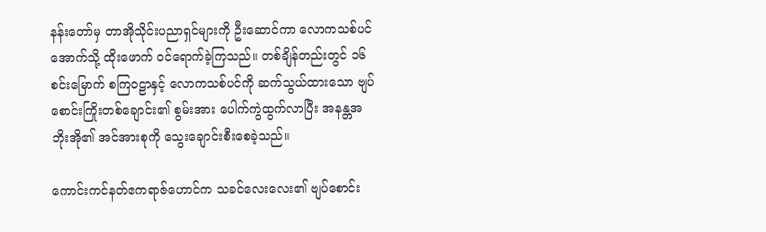နန်းတော်မှ တာအိုသိုင်းပညာရှင်များကို ဦးဆောင်ကာ လောကသစ်ပင်အောက်သို့ ထိုးဖောက် ဝင်ရောက်ခဲ့ကြသည်။ တစ်ချိန်တည်းတွင် ၁၆ စင်းမြောက် စကြဝဠာနှင့် လောကသစ်ပင်ကို ဆက်သွယ်ထားသော ဗျပ်စောင်းကြိုးတစ်ချောင်း၏ စွမ်းအား ပေါက်ကွဲထွက်လာပြီး အနန္တအဘိုးအို၏ အင်အားစုကို သွေးချောင်းစီးစေခဲ့သည်။

ကောင်းကင်နတ်ဧကရာဇ်ဟောင်က သခင်လေးလေး၏ ဗျပ်စောင်း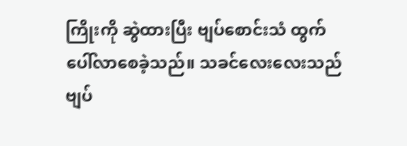ကြိုးကို ဆွဲထားပြီး ဗျပ်စောင်းသံ ထွက်ပေါ်လာစေခဲ့သည်။ သခင်လေးလေးသည် ဗျပ်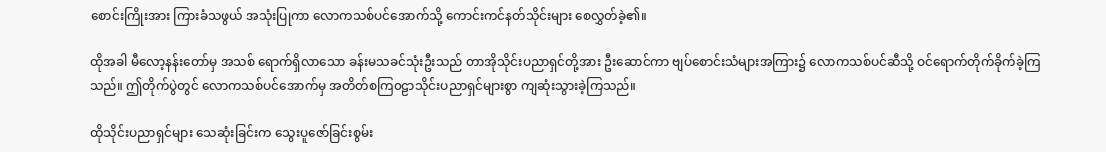စောင်းကြိုးအား ကြားခံသဖွယ် အသုံးပြုကာ လောကသစ်ပင်အောက်သို့ ကောင်းကင်နတ်သိုင်းများ စေလွှတ်ခဲ့၏။

ထိုအခါ မီလော့နန်းတော်မှ အသစ် ရောက်ရှိလာသော ခန်းမသခင်သုံးဦးသည် တာအိုသိုင်းပညာရှင်တို့အား ဦးဆောင်ကာ ဗျပ်စောင်းသံများအကြား၌ လောကသစ်ပင်ဆီသို့ ဝင်ရောက်တိုက်ခိုက်ခဲ့ကြသည်။ ဤတိုက်ပွဲတွင် လောကသစ်ပင်အောက်မှ အတိတ်စကြ၀ဠာသိုင်းပညာရှင်များစွာ ကျဆုံးသွားခဲ့ကြသည်။

ထိုသိုင်းပညာရှင်များ သေဆုံးခြင်းက သွေးပူဇော်ခြင်းစွမ်း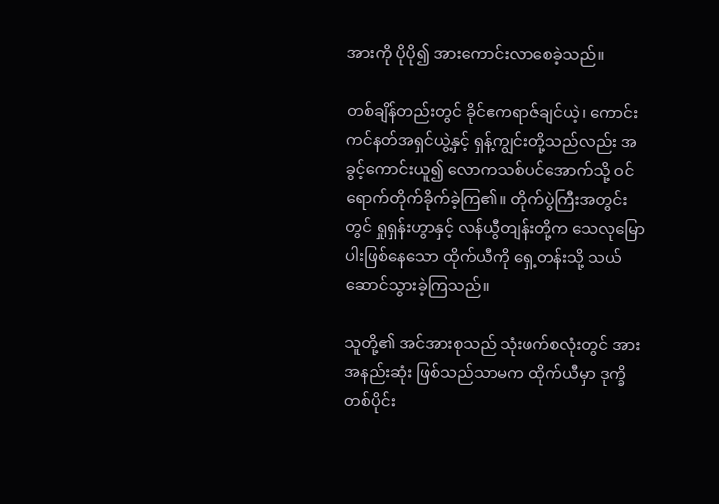အားကို ပိုပို၍ အားကောင်းလာစေခဲ့သည်။

တစ်ချိန်တည်းတွင် ခိုင်ဧကရာဇ်ချင်ယဲ့၊ ကောင်းကင်နတ်အရှင်ယွဲ့နှင့် ရှန့်ကျွင်းတို့သည်လည်း အခွင့်ကောင်းယူ၍ လောကသစ်ပင်အောက်သို့ ဝင်ရောက်တိုက်ခိုက်ခဲ့ကြ၏။ တိုက်ပွဲကြီးအတွင်းတွင် ရှုရှန်းဟွာနှင့် လန်ယွီတျန်းတို့က သေလု‌မြောပါးဖြစ်နေသော ထိုက်ယီကို ရှေ့တန်းသို့ သယ်ဆောင်သွားခဲ့ကြသည်။

သူတို့၏ အင်အားစုသည် သုံးဖက်စလုံးတွင် အားအနည်းဆုံး ဖြစ်သည်သာမက ထိုက်ယီမှာ ဒုက္ခိတစ်ပိုင်း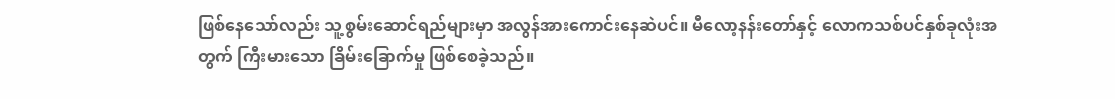ဖြစ်နေသော်လည်း သူ့စွမ်းဆောင်ရည်များမှာ အလွန်အားကောင်းနေဆဲပင်။ မီလော့နန်းတော်နှင့် လောကသစ်ပင်နှစ်ခုလုံးအတွက် ကြီးမားသော ခြိမ်းခြောက်မှု ဖြစ်စေခဲ့သည်။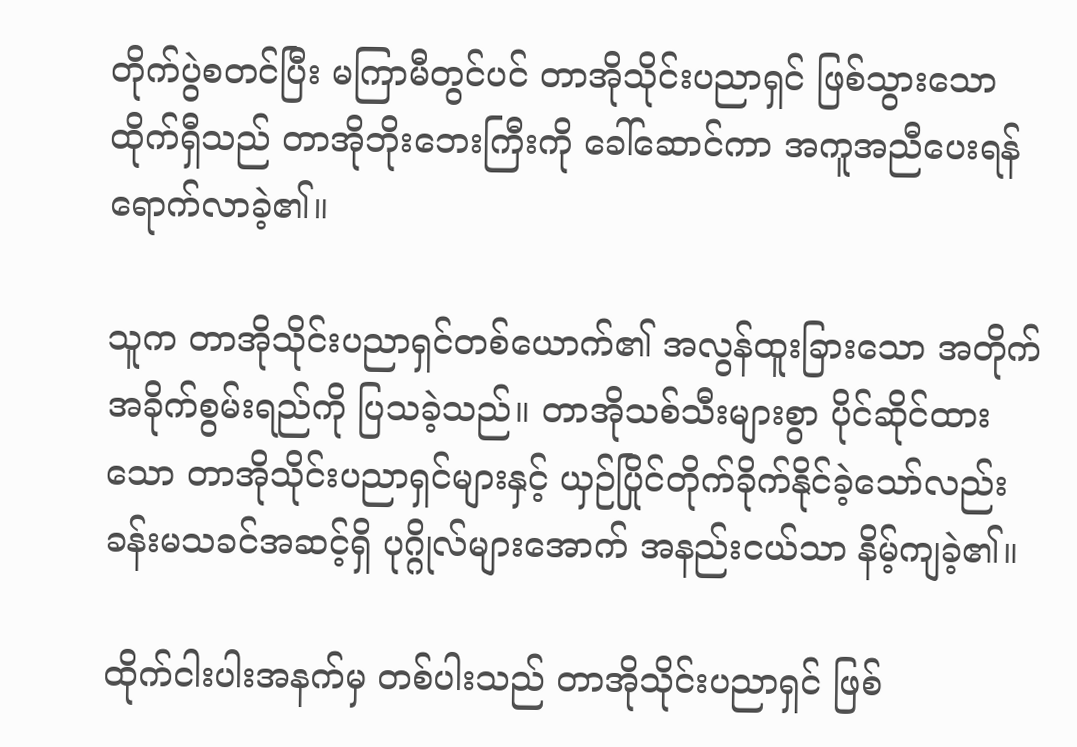တိုက်ပွဲစတင်ပြီး မကြာမီတွင်ပင် တာအိုသိုင်းပညာရှင် ဖြစ်သွားသော ထိုက်ရှီသည် တာအိုဘိုးဘေးကြီးကို ခေါ်ဆောင်ကာ အကူအညီပေးရန် ရောက်လာခဲ့၏။

သူက တာအိုသိုင်းပညာရှင်တစ်ယောက်၏ အလွန်ထူးခြားသော အတိုက်အခိုက်စွမ်းရည်ကို ပြသခဲ့သည်။ တာအိုသစ်သီးများစွာ ပိုင်ဆိုင်ထားသော တာအိုသိုင်းပညာရှင်များနှင့် ယှဉ်ပြိုင်တိုက်ခိုက်နိုင်ခဲ့သော်လည်း ခန်းမသခင်အဆင့်ရှိ ပုဂ္ဂိုလ်များအောက် အနည်းငယ်သာ နိမ့်ကျခဲ့၏။

ထိုက်ငါးပါးအနက်မှ တစ်ပါးသည် တာအိုသိုင်းပညာရှင် ဖြစ်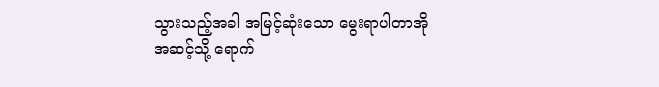သွားသည့်အခါ အမြင့်ဆုံးသော မွေးရာပါတာအိုအဆင့်သို့ ရောက်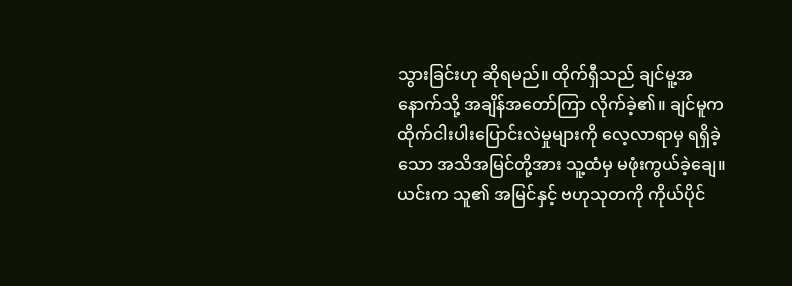သွားခြင်းဟု ဆိုရမည်။ ထိုက်ရှီသည် ချင်မူ့အနောက်သို့ အချိန်အတော်ကြာ လိုက်ခဲ့၏။ ချင်မူက ထိုက်ငါးပါးပြောင်းလဲမှုများကို လေ့လာရာမှ ရရှိခဲ့သော အသိအမြင်တို့အား သူ့ထံမှ မဖုံးကွယ်ခဲ့ချေ။ ယင်းက သူ၏ အမြင်နှင့် ဗဟုသုတကို ကိုယ်ပိုင်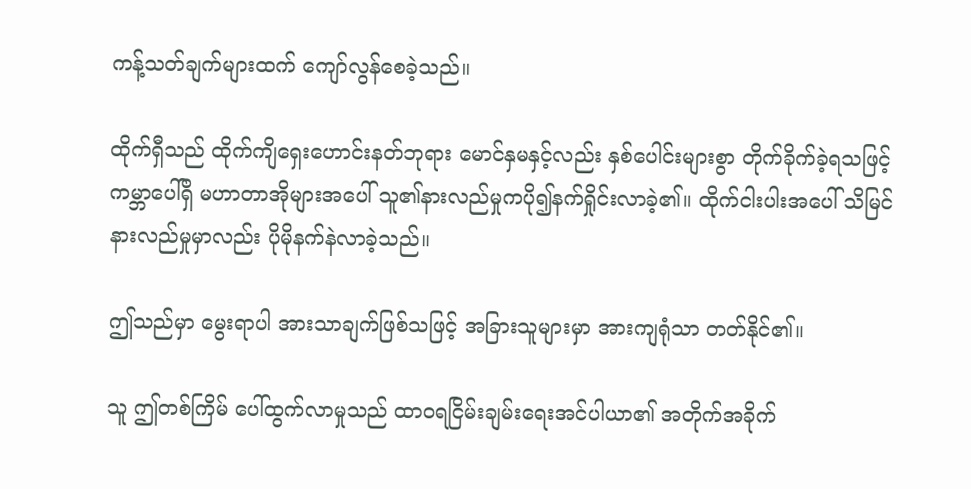ကန့်သတ်ချက်များထက် ကျော်လွန်စေခဲ့သည်။

ထိုက်ရှီသည် ထိုက်ကျိရှေးဟောင်းနတ်ဘုရား မောင်နှမနှင့်လည်း နှစ်ပေါင်းများစွာ တိုက်ခိုက်ခဲ့ရသဖြင့် ကမ္ဘာပေါ်ရှိ မဟာတာအိုများအပေါ် သူ၏နားလည်မှုကပို၍နက်ရှိုင်းလာခဲ့၏။ ထိုက်ငါးပါးအပေါ် သိမြင်နားလည်မှုမှာလည်း ပိုမိုနက်နဲလာခဲ့သည်။

ဤသည်မှာ မွေးရာပါ အားသာချက်ဖြစ်သဖြင့် အခြားသူများမှာ အားကျရုံသာ တတ်နိုင်၏။

သူ ဤတစ်ကြိမ် ပေါ်ထွက်လာမှုသည် ထာ၀ရငြိမ်းချမ်းရေးအင်ပါယာ၏ အတိုက်အခိုက်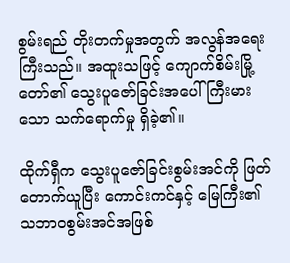စွမ်းရည် တိုးတက်မှုအတွက် အလွန်အရေးကြီးသည်။ အထူးသဖြင့် ကျောက်စိမ်းမြို့တော်၏ သွေးပူဇော်ခြင်းအပေါ် ကြီးမားသော သက်ရောက်မှု ရှိခဲ့၏။

ထိုက်ရှီက သွေးပူဇော်ခြင်းစွမ်းအင်ကို ဖြတ်တောက်ယူပြီး ကောင်းကင်နှင့် မြေကြီး၏ သဘာဝစွမ်းအင်အဖြစ်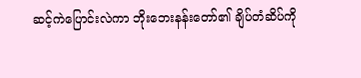ဆင့်ကဲပြောင်းလဲကာ ဘိုးဘေးနန်းတော်၏ ချိပ်တံဆိပ်ကို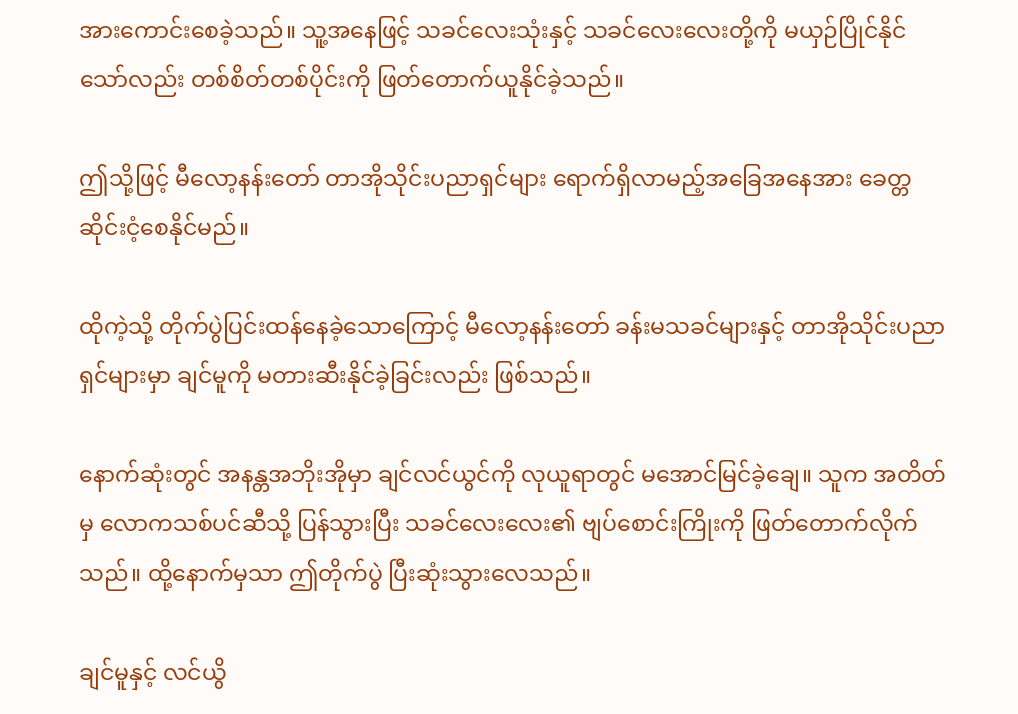အားကောင်းစေခဲ့သည်။ သူ့အနေဖြင့် သခင်လေးသုံးနှင့် သခင်လေးလေးတို့ကို မယှဉ်ပြိုင်နိုင်သော်လည်း တစ်စိတ်တစ်ပိုင်းကို ဖြတ်တောက်ယူနိုင်ခဲ့သည်။

ဤသို့ဖြင့် မီလော့နန်းတော် တာအိုသိုင်းပညာရှင်များ ရောက်ရှိလာမည့်အခြေအနေအား ခေတ္တဆိုင်းငံ့စေနိုင်မည်။

ထိုကဲ့သို့ တိုက်ပွဲပြင်းထန်နေခဲ့သောကြောင့် မီလော့နန်းတော် ခန်းမသခင်များနှင့် တာအိုသိုင်းပညာရှင်များမှာ ချင်မူကို မတားဆီးနိုင်ခဲ့ခြင်းလည်း ဖြစ်သည်။

နောက်ဆုံးတွင် အနန္တအဘိုးအိုမှာ ချင်လင်ယွင်ကို လုယူရာတွင် မအောင်မြင်ခဲ့ချေ။ သူက အတိတ်မှ လောကသစ်ပင်ဆီသို့ ပြန်သွားပြီး သခင်လေးလေး၏ ဗျပ်စောင်းကြိုးကို ဖြတ်တောက်လိုက်သည်။ ထို့နောက်မှသာ ဤတိုက်ပွဲ ပြီးဆုံးသွားလေသည်။

ချင်မူနှင့် လင်ယွိ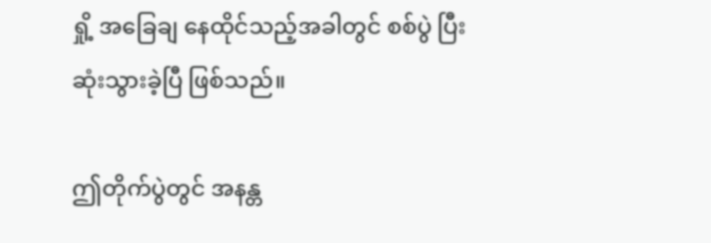ရှို့ အခြေချ နေထိုင်သည့်အခါတွင် စစ်ပွဲ ပြီးဆုံးသွားခဲ့ပြီ ဖြစ်သည်။

ဤတိုက်ပွဲတွင် အနန္တ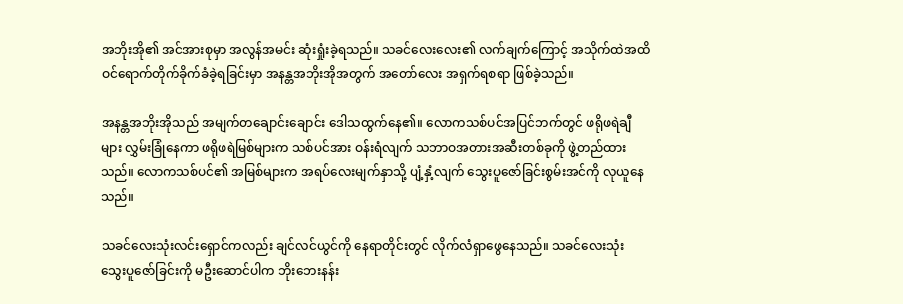အဘိုးအို၏ အင်အားစုမှာ အလွန်အမင်း ဆုံးရှုံးခဲ့ရသည်။ သခင်လေးလေး၏ လက်ချက်ကြောင့် အသိုက်ထဲအထိ ဝင်ရောက်တိုက်ခိုက်ခံခဲ့ရခြင်းမှာ အနန္တအဘိုးအိုအတွက် အတော်လေး အရှက်ရစရာ ဖြစ်ခဲ့သည်။

အနန္တအဘိုးအိုသည် အမျက်တချောင်းချောင်း ဒေါသထွက်နေ၏။ လောကသစ်ပင်အပြင်ဘက်တွင် ဖရိုဖရဲချီများ လွှမ်းခြုံနေကာ ဖရိုဖရဲမြစ်များက သစ်ပင်အား ဝန်းရံလျက် သဘာဝအတားအဆီးတစ်ခုကို ဖွဲ့တည်ထားသည်။ လောကသစ်ပင်၏ အမြစ်များက အရပ်လေးမျက်နှာသို့ ပျံ့နှံ့လျက် သွေးပူဇော်ခြင်းစွမ်းအင်ကို လုယူနေသည်။

သခင်လေးသုံးလင်းရှောင်ကလည်း ချင်လင်ယွင်ကို နေရာတိုင်းတွင် လိုက်လံရှာဖွေနေသည်။ သခင်လေးသုံး သွေးပူဇော်ခြင်းကို မဦးဆောင်ပါက ဘိုးဘေးနန်း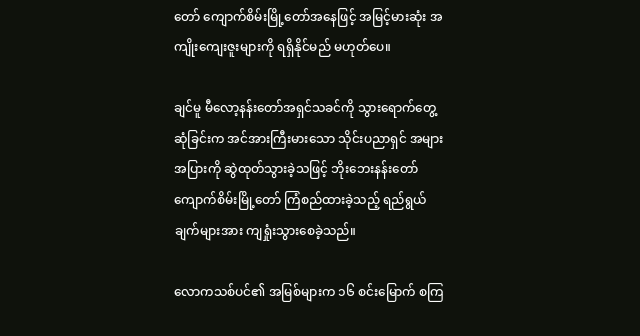တော် ကျောက်စိမ်းမြို့တော်အနေဖြင့် အမြင့်မားဆုံး အကျိုးကျေးဇူးများကို ရရှိနိုင်မည် မဟုတ်ပေ။

ချင်မူ မီလော့နန်းတော်အရှင်သခင်ကို သွားရောက်တွေ့ဆုံခြင်းက အင်အားကြီးမားသော သိုင်းပညာရှင် အများအပြားကို ဆွဲထုတ်သွားခဲ့သဖြင့် ဘိုးဘေးနန်းတော်ကျောက်စိမ်းမြို့တော် ကြံစည်ထားခဲ့သည့် ရည်ရွယ်ချက်များအား ကျရှုံးသွားစေခဲ့သည်။

လောကသစ်ပင်၏ အမြစ်များက ၁၆ စင်းမြောက် စကြ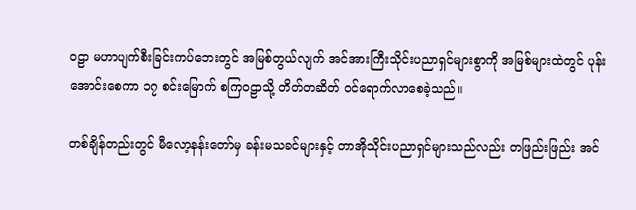ဝဠာ မဟာပျက်စီးခြင်းကပ်ဘေးတွင် အမြစ်တွယ်လျက် အင်အားကြီးသိုင်းပညာရှင်များစွာကို အမြစ်များထဲတွင် ပုန်းအောင်းစေကာ ၁၇ စင်းမြောက် စကြဝဠာသို့ တိတ်တဆိတ် ဝင်ရောက်လာစေခဲ့သည်။

တစ်ချိန်တည်းတွင် မီလော့နန်းတော်မှ ခန်းမသခင်များနှင့် တာအိုသိုင်းပညာရှင်များသည်လည်း တဖြည်းဖြည်း အင်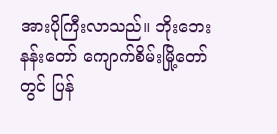အားပိုကြီးလာသည်။ ဘိုးဘေးနန်းတော် ကျောက်စိမ်းမြို့တော်တွင် ပြန်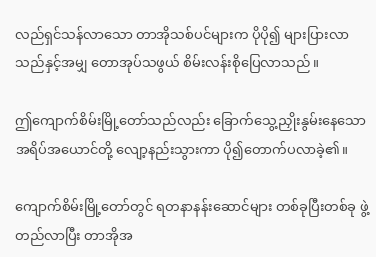လည်ရှင်သန်လာသော တာအိုသစ်ပင်များက ပိုပို၍ များပြားလာသည်နှင့်အမျှ တောအုပ်သဖွယ် စိမ်းလန်းစိုပြေလာသည်။

ဤကျောက်စိမ်းမြို့တော်သည်လည်း ခြောက်သွေ့ညှိုးနွမ်းနေသော အရိပ်အယောင်တို့ လျော့နည်းသွားကာ ပို၍တောက်ပလာခဲ့၏။

ကျောက်စိမ်းမြို့တော်တွင် ရတနာနန်းဆောင်များ တစ်ခုပြီးတစ်ခု ဖွဲ့တည်လာပြီး တာအိုအ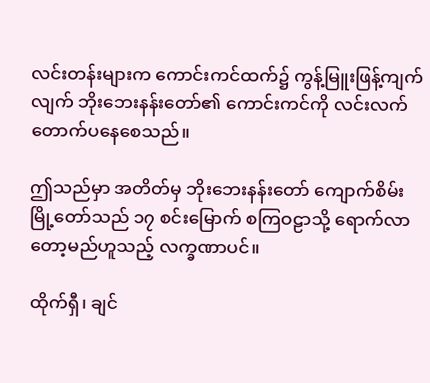လင်းတန်းများက ကောင်းကင်ထက်၌ ကွန့်မြူးဖြန့်ကျက်လျက် ဘိုးဘေးနန်း‌တော်၏ ကောင်းကင်ကို လင်းလက်တောက်ပနေစေသည်။

ဤသည်မှာ အတိတ်မှ ဘိုးဘေးနန်းတော် ကျောက်စိမ်းမြို့တော်သည် ၁၇ စင်းမြောက် စကြဝဠာသို့ ရောက်လာတော့မည်ဟူသည့် လက္ခဏာပင်။

ထိုက်ရှီ၊ ချင်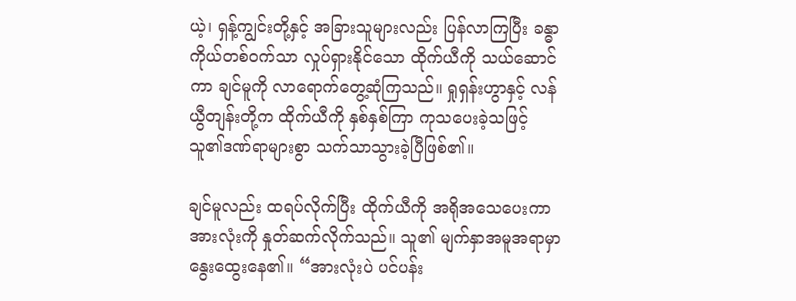ယဲ့၊ ရှန့်ကျွင်းတို့နှင့် အခြားသူများလည်း ပြန်လာကြပြီး ခန္ဓာကိုယ်တစ်၀က်သာ လှုပ်ရှားနိုင်သော ထိုက်ယီကို သယ်ဆောင်ကာ ချင်မူကို လာရောက်တွေ့ဆုံကြသည်။ ရှုရှန်းဟွာနှင့် လန်ယွီတျန်းတို့က ထိုက်ယီကို နှစ်နှစ်ကြာ ကုသပေးခဲ့သဖြင့် သူ၏ဒဏ်ရာများစွာ သက်သာသွားခဲ့ပြီဖြစ်၏။

ချင်မူလည်း ထရပ်လိုက်ပြီး ထိုက်ယီကို အရိုအသေပေးကာ အားလုံးကို နှုတ်ဆက်လိုက်သည်။ သူ၏ မျက်နှာအမူအရာမှာ နွေးထွေးနေ၏။ “အားလုံးပဲ ပင်ပန်း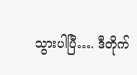သွားပါပြီ…. ဒီတိုက်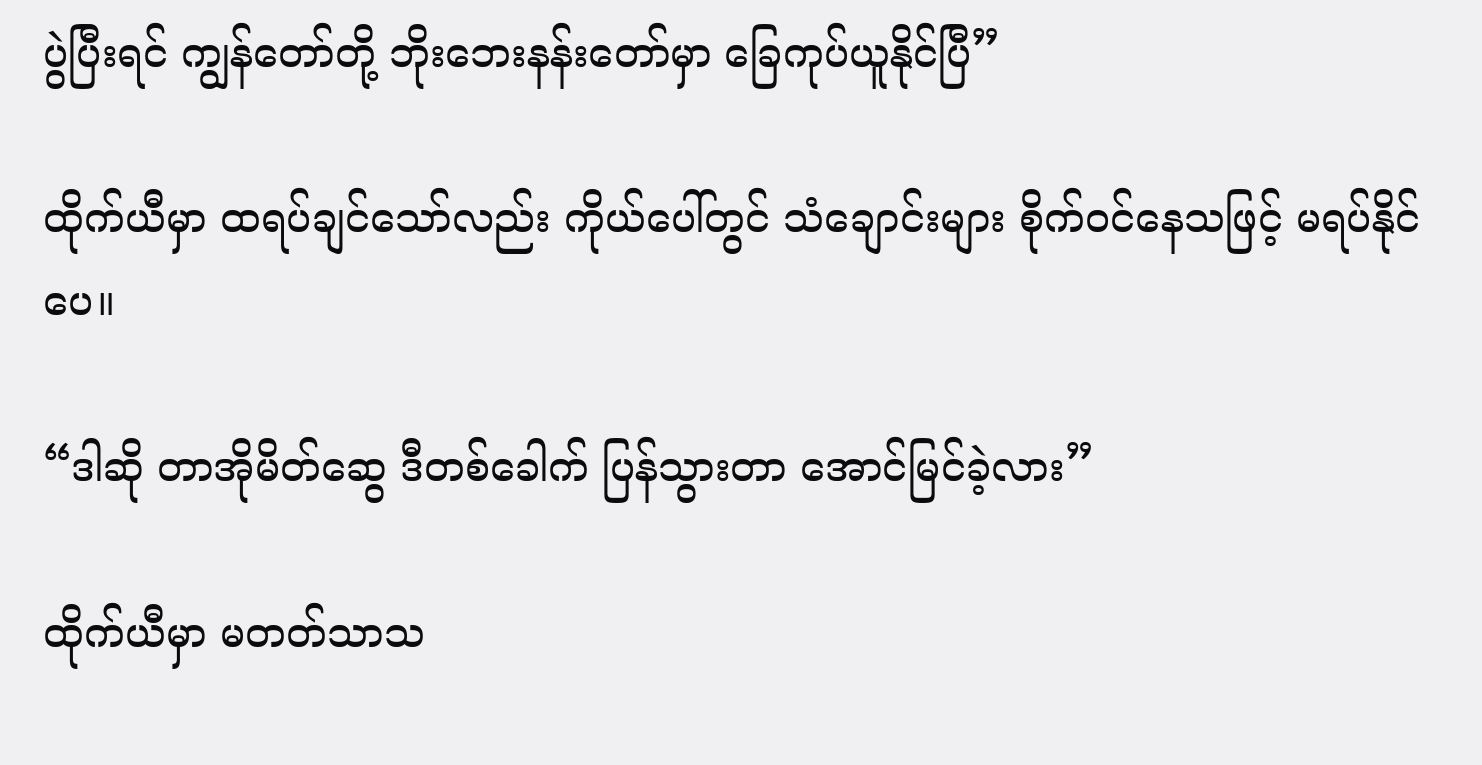ပွဲပြီးရင် ကျွန်တော်တို့ ဘိုးဘေးနန်းတော်မှာ ခြေကုပ်ယူနိုင်ပြီ”

ထိုက်ယီမှာ ထရပ်ချင်သော်လည်း ကိုယ်ပေါ်တွင် သံချောင်းများ စိုက်ဝင်နေသဖြင့် မရပ်နိုင်ပေ။

“ဒါဆို တာအိုမိတ်ဆွေ ဒီတစ်ခေါက် ပြန်သွားတာ အောင်မြင်ခဲ့လား”

ထိုက်ယီမှာ မတတ်သာသ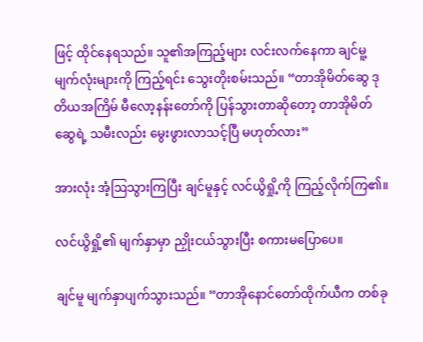ဖြင့် ထိုင်နေရသည်။ သူ၏အကြည့်များ လင်းလက်နေကာ ချင်မူ့မျက်လုံးများကို ကြည့်ရင်း သွေးတိုးစမ်းသည်။ “တာအိုမိတ်ဆွေ ဒုတိယအကြိမ် မီလော့နန်းတော်ကို ပြန်သွားတာဆိုတော့ တာအိုမိတ်ဆွေရဲ့ သမီးလည်း မွေးဖွားလာသင့်ပြီ မဟုတ်လား”

အားလုံး အံ့ဩသွားကြပြီး ချင်မူနှင့် လင်ယွိရှို့ကို ကြည့်လိုက်ကြ၏။

လင်ယွိရှို့၏ မျက်နှာမှာ ညှိုးငယ်သွားပြီး စကားမပြောပေ။

ချင်မူ မျက်နှာပျက်သွားသည်။ “တာအိုနောင်တော်ထိုက်ယီက တစ်ခု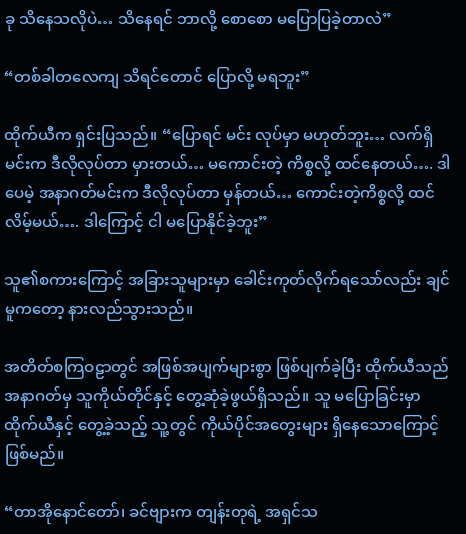ခု သိနေသလိုပဲ… သိနေရင် ဘာလို့ စောစော မပြောပြခဲ့တာလဲ”

“တစ်ခါတလေကျ သိရင်တောင် ပြောလို့ မရဘူး”

ထိုက်ယီက ရှင်းပြသည်။ “ပြောရင် မင်း လုပ်မှာ မဟုတ်ဘူး… လက်ရှိမင်းက ဒီလိုလုပ်တာ မှားတယ်… မကောင်းတဲ့ ကိစ္စလို့ ထင်နေတယ်…. ဒါပေမဲ့ အနာဂတ်မင်းက ဒီလိုလုပ်တာ မှန်တယ်… ကောင်းတဲ့ကိစ္စလို့ ထင်လိမ့်မယ်…. ဒါကြောင့် ငါ မပြောနိုင်ခဲ့ဘူး”

သူ၏စကားကြောင့် အခြားသူများမှာ ခေါင်းကုတ်လိုက်ရသော်လည်း ချင်မူက‌တော့ နားလည်သွားသည်။

အတိတ်စကြဝဠာတွင် အဖြစ်အပျက်များစွာ ဖြစ်ပျက်ခဲ့ပြီး ထိုက်ယီသည် အနာဂတ်မှ သူကိုယ်တိုင်နှင့် တွေ့ဆုံခဲ့ဖွယ်ရှိသည်။ သူ မပြောခြင်းမှာ ထိုက်ယီနှင့် တွေ့ခဲ့သည့် သူ့တွင် ကိုယ်ပိုင်အတွေးများ ရှိနေသောကြောင့် ဖြစ်မည်။

“တာအိုနောင်တော်၊ ခင်ဗျားက တျန်းတုရဲ့ အရှင်သ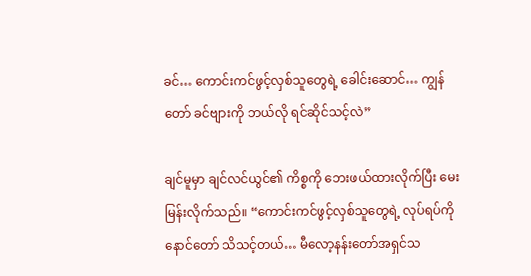ခင်… ကောင်းကင်ဖွင့်လှစ်သူတွေရဲ့ ခေါင်းဆောင်… ကျွန်တော် ခင်ဗျားကို ဘယ်လို ရင်ဆိုင်သင့်လဲ”

ချင်မူမှာ ချင်လင်ယွင်၏ ကိစ္စကို ဘေးဖယ်ထားလိုက်ပြီး မေးမြန်းလိုက်သည်။ “ကောင်းကင်ဖွင့်လှစ်သူတွေရဲ့ လုပ်ရပ်ကို နောင်တော် သိသင့်တယ်… မီလော့နန်းတော်အရှင်သ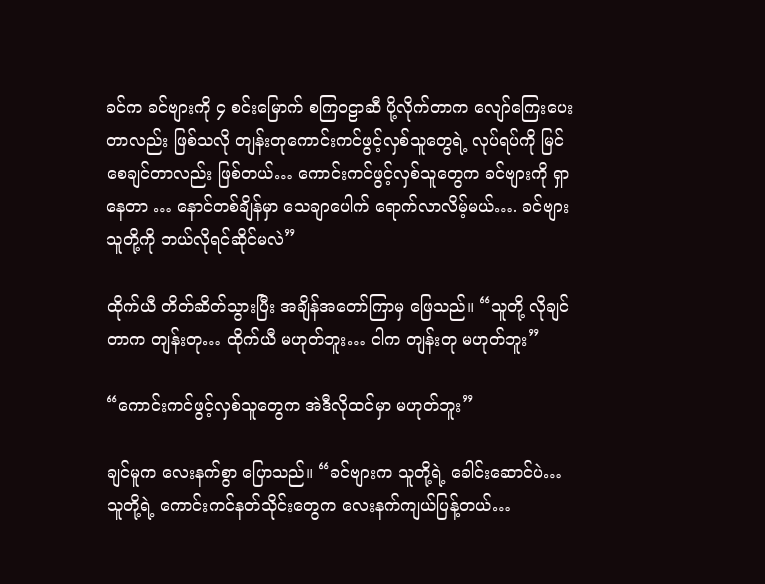ခင်က ခင်ဗျားကို ၄ စင်းမြောက် စကြဝဠာဆီ ပို့လိုက်တာက လျော်ကြေးပေးတာလည်း ဖြစ်သလို တျန်းတုကောင်းကင်ဖွင့်လှစ်သူတွေရဲ့ လုပ်ရပ်ကို မြင်စေချင်တာလည်း ဖြစ်တယ်… ကောင်းကင်ဖွင့်လှစ်သူတွေက ခင်ဗျားကို ရှာနေတာ … နောင်တစ်ချိန်မှာ သေချာပေါက် ရောက်လာလိမ့်မယ်…. ခင်ဗျား သူတို့ကို ဘယ်လိုရင်ဆိုင်မလဲ”

ထိုက်ယီ တိတ်ဆိတ်သွားပြီး အချိန်အတော်ကြာမှ ဖြေသည်။ “သူတို့ လိုချင်တာက တျန်းတု… ထိုက်ယီ မဟုတ်ဘူး… ငါက တျန်းတု မဟုတ်ဘူး”

“ကောင်းကင်ဖွင့်လှစ်သူတွေက အဲဒီလိုထင်မှာ မဟုတ်ဘူး”

ချင်မူက လေးနက်စွာ ပြောသည်။ “ခင်ဗျားက သူတို့ရဲ့ ခေါင်း‌ဆောင်ပဲ… သူတို့ရဲ့ ကောင်းကင်နတ်သိုင်းတွေက လေးနက်ကျယ်ပြန့်တယ်…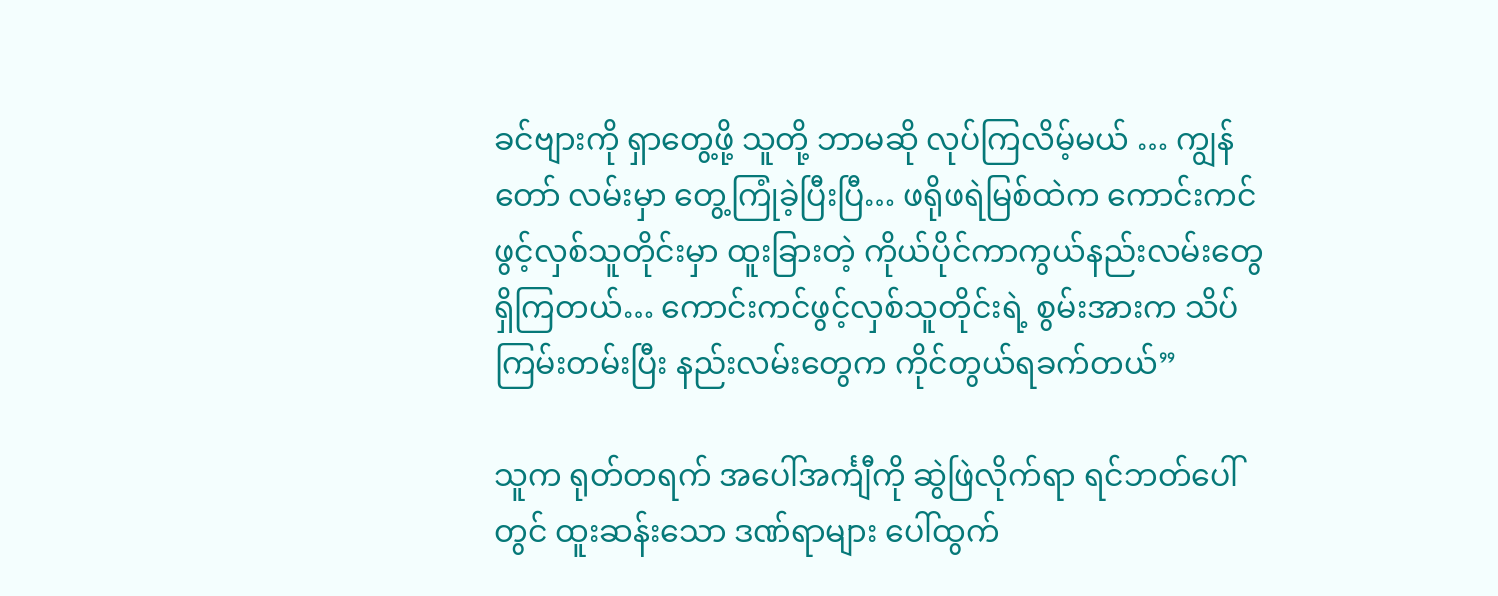ခင်ဗျားကို ရှာတွေ့ဖို့ သူတို့ ဘာမဆို လုပ်ကြလိမ့်မယ် … ကျွန်တော် လမ်းမှာ တွေ့ကြုံခဲ့ပြီးပြီ… ဖရိုဖရဲမြစ်ထဲက ကောင်းကင်ဖွင့်လှစ်သူတိုင်းမှာ ထူးခြားတဲ့ ကိုယ်ပိုင်ကာကွယ်နည်းလမ်းတွေ ရှိကြတယ်… ကောင်းကင်ဖွင့်လှစ်သူတိုင်းရဲ့ စွမ်းအားက သိပ်ကြမ်းတမ်းပြီး နည်းလမ်းတွေက ကိုင်တွယ်ရခက်တယ်”

သူက ရုတ်တရက် အပေါ်အင်္ကျီကို ဆွဲဖြဲလိုက်ရာ ရင်ဘတ်ပေါ်တွင် ထူးဆန်းသော ဒဏ်ရာများ ပေါ်ထွက်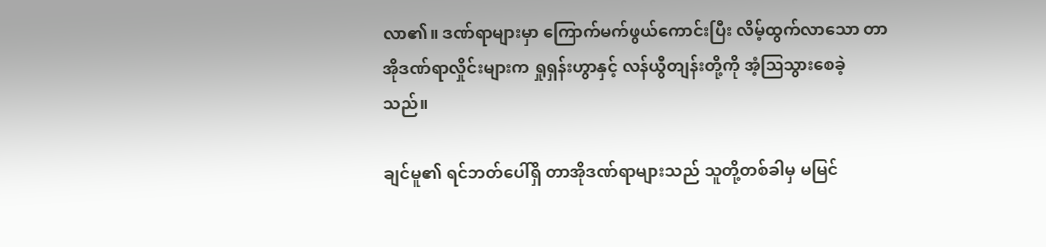လာ၏။ ဒဏ်ရာများမှာ ကြောက်မက်ဖွယ်ကောင်းပြီး လိမ့်ထွက်လာသော တာအိုဒဏ်ရာလှိုင်းများက ရှုရှန်းဟွာနှင့် လန်ယွီတျန်းတို့ကို အံ့ဩသွားစေခဲ့သည်။

ချင်မူ၏ ရင်ဘတ်ပေါ်ရှိ တာအိုဒဏ်ရာများသည် သူတို့တစ်ခါမှ မမြင်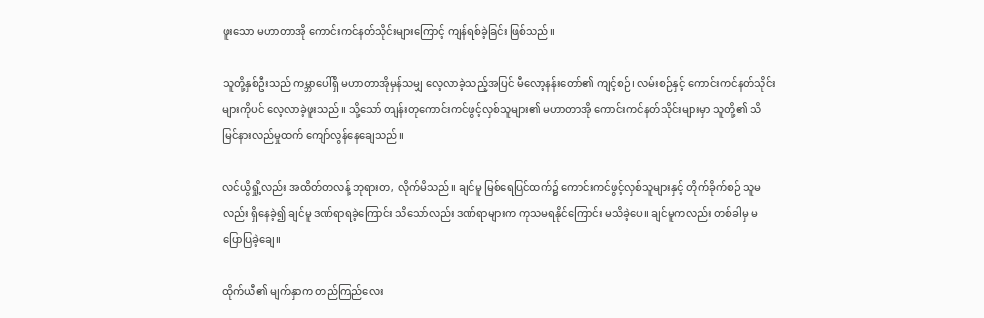ဖူးသော မဟာတာအို ကောင်းကင်နတ်သိုင်းများကြောင့် ကျန်ရစ်ခဲ့ခြင်း ဖြစ်သည်။

သူတို့နှစ်ဦးသည် ကမ္ဘာပေါ်ရှိ မဟာတာအိုမှန်သမျှ လေ့လာခဲ့သည့်အပြင် မီလော့နန်းတော်၏ ကျင့်စဉ်၊ လမ်းစဉ်နှင့် ကောင်းကင်နတ်သိုင်းများကိုပင် လေ့လာခဲ့ဖူးသည်။ သို့‌သော် တျန်းတုကောင်းကင်ဖွင့်လှစ်သူများ၏ မဟာတာအို ကောင်းကင်နတ်သိုင်းများမှာ သူတို့၏ သိမြင်နားလည်မှုထက် ကျော်လွန်နေချေသည်။

လင်ယွိရှို့လည်း အထိတ်တလန့် ဘုရားတ, လိုက်မိသည်။ ချင်မူ မြစ်ရေပြင်ထက်၌ ကောင်းကင်ဖွင့်လှစ်သူများနှင့် တိုက်ခိုက်စဉ် သူမလည်း ရှိနေခဲ့၍ ချင်မူ ဒဏ်ရာရခဲ့ကြောင်း သိသော်လည်း ဒဏ်ရာများက ကုသမရနိုင်ကြောင်း မသိခဲ့ပေ။ ချင်မူကလည်း တစ်ခါမှ မပြောပြခဲ့ချေ။

ထိုက်ယီ၏ မျက်နှာက တည်ကြည်လေး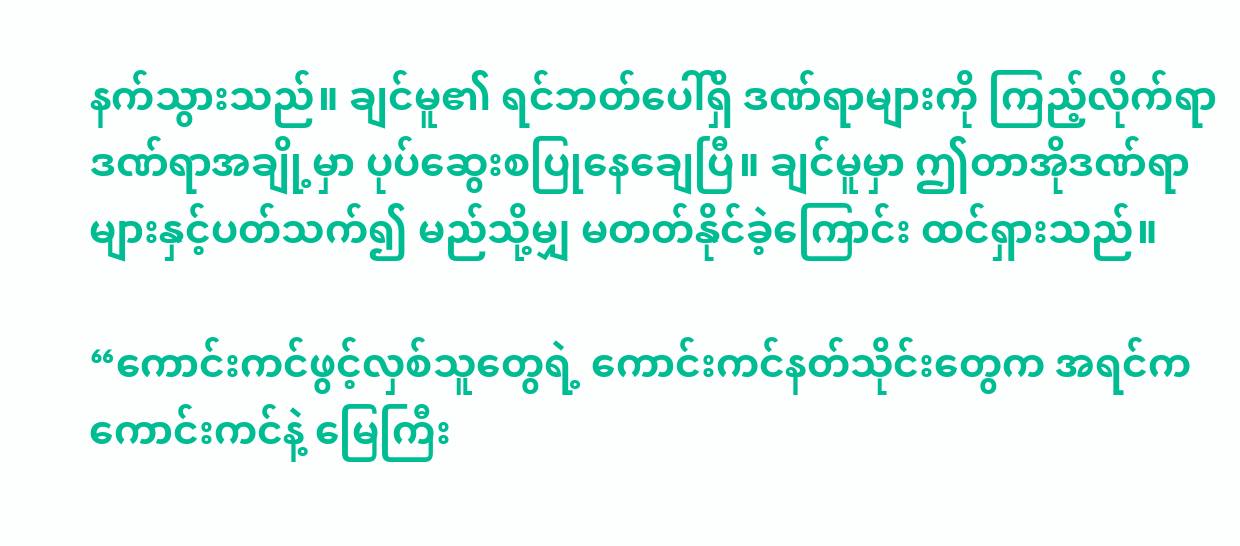နက်သွားသည်။ ချင်မူ၏ ရင်ဘတ်ပေါ်ရှိ ဒဏ်ရာများကို ကြည့်လိုက်ရာ ဒဏ်ရာအချို့မှာ ပုပ်ဆွေးစပြုနေချေပြီ။ ချင်မူမှာ ဤတာအိုဒဏ်ရာများနှင့်ပတ်သက်၍ မည်သို့မျှ မတတ်နိုင်ခဲ့ကြောင်း ထင်ရှားသည်။

“ကောင်းကင်ဖွင့်လှစ်သူတွေရဲ့ ကောင်းကင်နတ်သိုင်းတွေက အရင်က ကောင်းကင်နဲ့ မြေကြီး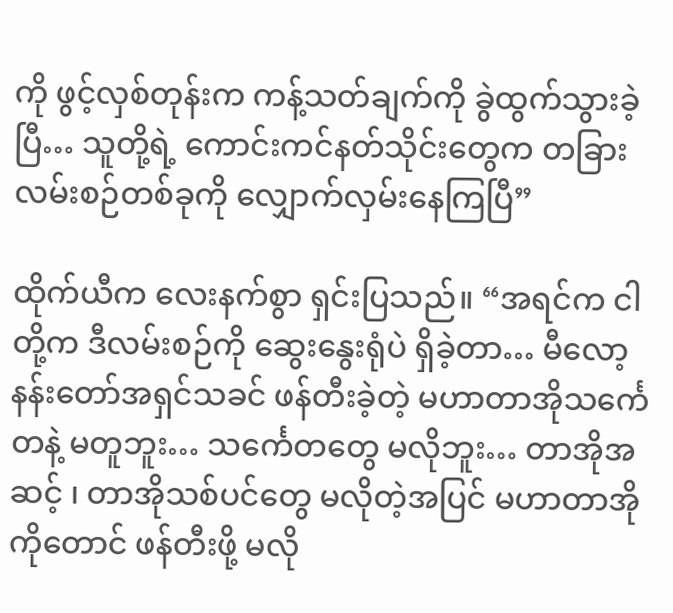ကို ဖွင့်လှစ်တုန်းက ကန့်သတ်ချက်ကို ခွဲထွက်သွားခဲ့ပြီ… သူတို့ရဲ့ ကောင်းကင်နတ်သိုင်းတွေက တခြားလမ်းစဉ်တစ်ခုကို လျှောက်လှမ်းနေကြပြီ”

ထိုက်ယီက လေးနက်စွာ ရှင်းပြသည်။ “အရင်က ငါတို့က ဒီလမ်းစဉ်ကို ဆွေးနွေးရုံပဲ ရှိခဲ့တာ… မီလော့နန်းတော်အရှင်သခင် ဖန်တီးခဲ့တဲ့ မဟာတာအိုသင်္ကေတနဲ့ မတူဘူး… သင်္ကေတတွေ မလိုဘူး… တာအိုအဆင့် ၊ တာအိုသစ်ပင်တွေ မလိုတဲ့အပြင် မဟာတာအိုကိုတောင် ဖန်တီးဖို့ မလို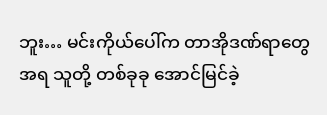ဘူး… မင်းကိုယ်ပေါ်က တာအိုဒဏ်ရာတွေအရ သူတို့ တစ်ခုခု အောင်မြင်ခဲ့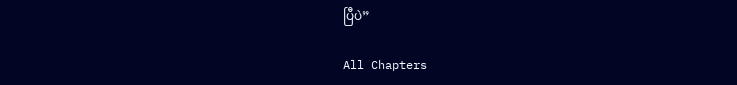ပြီပဲ”

All Chapters